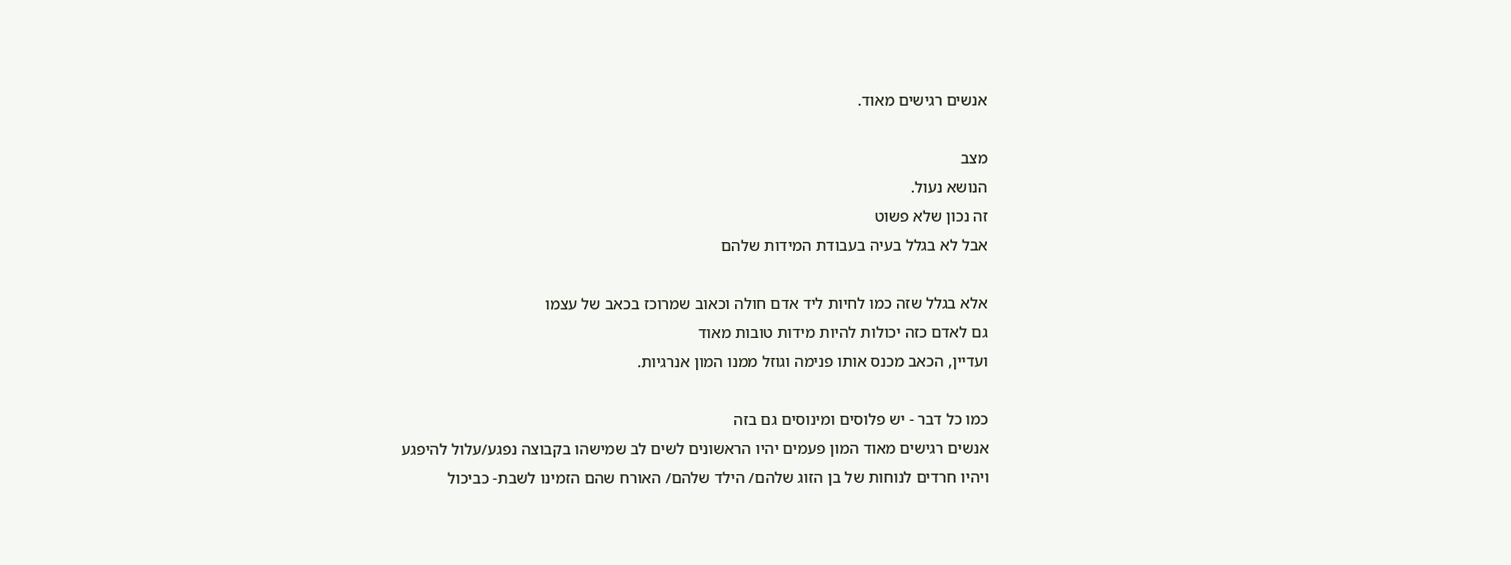אנשים רגישים מאוד.

מצב
הנושא נעול.
זה נכון שלא פשוט
אבל לא בגלל בעיה בעבודת המידות שלהם

אלא בגלל שזה כמו לחיות ליד אדם חולה וכאוב שמרוכז בכאב של עצמו
גם לאדם כזה יכולות להיות מידות טובות מאוד
ועדיין, הכאב מכנס אותו פנימה וגוזל ממנו המון אנרגיות.

כמו כל דבר - יש פלוסים ומינוסים גם בזה
אנשים רגישים מאוד המון פעמים יהיו הראשונים לשים לב שמישהו בקבוצה נפגע/עלול להיפגע
ויהיו חרדים לנוחות של בן הזוג שלהם/ הילד שלהם/ האורח שהם הזמינו לשבת- כביכול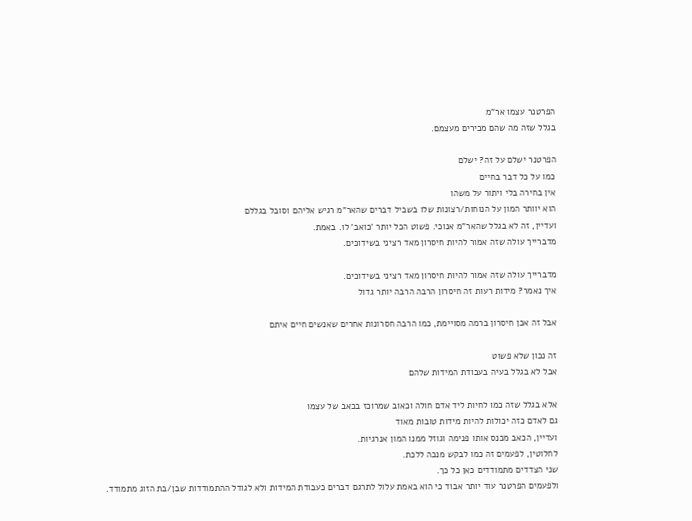הפרטנר עצמו אר"מ
בגלל שזה מה שהם מכירים מעצמם.

הפרטנר ישלם על זה? ישלם
כמו על כל דבר בחיים
אין בחירה בלי ויתור על משהו
הוא יוותר המון על הנוחות/רצונות שלו בשביל דברים שהאר"מ רגיש אליהם וסובל בגללם
ועדיין, זה לא בגלל שהאר"מ אנוכי. פשוט הכל יותר 'כואב' לו. באמת.
מדברייך עולה שזה אמור להיות חיסרון מאד רציני בשידוכים.

מדברייך עולה שזה אמור להיות חיסרון מאד רציני בשידוכים.
איך נאמר? מידות רעות זה חיסרון הרבה הרבה יותר גדול

אבל זה אכן חיסרון ברמה מסויימת, כמו הרבה חסרונות אחרים שאנשים חיים איתם

זה נכון שלא פשוט
אבל לא בגלל בעיה בעבודת המידות שלהם

אלא בגלל שזה כמו לחיות ליד אדם חולה וכאוב שמרוכז בכאב של עצמו
גם לאדם כזה יכולות להיות מידות טובות מאוד
ועדיין, הכאב מכנס אותו פנימה וגוזל ממנו המון אנרגיות.
לחלוטין, לפעמים זה כמו לבקש מנכה ללכת.
שני הצדדים מתמודדים כאן כל כך.
ולפעמים הפרטנר עוד יותר אבוד כי הוא באמת עלול לתרגם דברים כעבודת המידות ולא לגודל ההתמודדות שבן/בת הזוג מתמודד.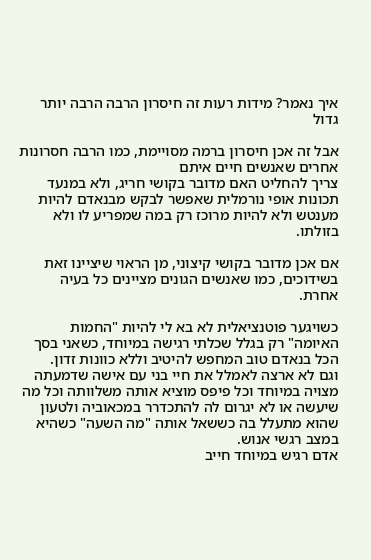איך נאמר? מידות רעות זה חיסרון הרבה הרבה יותר גדול

אבל זה אכן חיסרון ברמה מסויימת, כמו הרבה חסרונות אחרים שאנשים חיים איתם
צריך להחליט האם מדובר בקושי חריג, ולא במנעד תכונות אופי נורמלית שאפשר לבקש מבנאדם להיות מענטש ולא להיות מרוכז רק במה שמפריע לו ולא בזולתו.

אם אכן מדובר בקושי קיצוני, מן הראוי שיציינו זאת בשידוכים, כמו שאנשים הגונים מציינים כל בעיה אחרת.

כשויגער פוטנציאלית לא בא לי להיות "החמות האיומה" רק בגלל שכלתי רגישה במיוחד, כשאני בסך הכל בנאדם טוב המחפש להיטיב וללא כוונות זדון.
וגם לא ארצה לאמלל את חיי בני עם אישה שדמעתה מצויה במיוחד וכל פיפס מוציא אותה משלוותה וכל מה שיעשה או לא יגרום לה להתכדרר במכאוביה ולטעון שהוא מתעלל בה כששאל אותה "מה השעה" כשהיא במצב רגשי אנוש.
אדם רגיש במיוחד חייב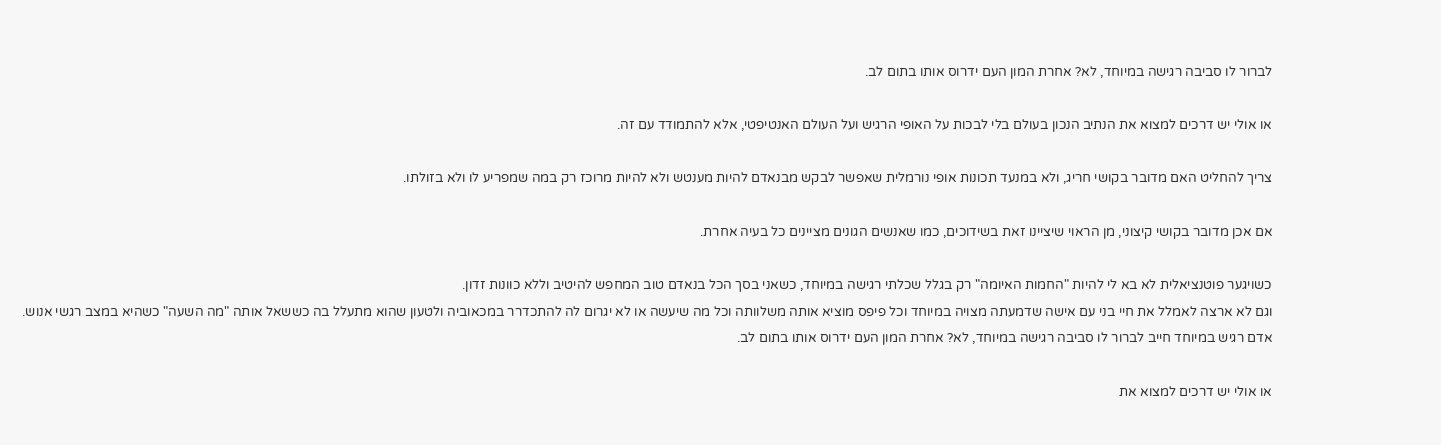לברור לו סביבה רגישה במיוחד, לא? אחרת המון העם ידרוס אותו בתום לב.

או אולי יש דרכים למצוא את הנתיב הנכון בעולם בלי לבכות על האופי הרגיש ועל העולם האנטיפטי, אלא להתמודד עם זה.

צריך להחליט האם מדובר בקושי חריג, ולא במנעד תכונות אופי נורמלית שאפשר לבקש מבנאדם להיות מענטש ולא להיות מרוכז רק במה שמפריע לו ולא בזולתו.

אם אכן מדובר בקושי קיצוני, מן הראוי שיציינו זאת בשידוכים, כמו שאנשים הגונים מציינים כל בעיה אחרת.

כשויגער פוטנציאלית לא בא לי להיות "החמות האיומה" רק בגלל שכלתי רגישה במיוחד, כשאני בסך הכל בנאדם טוב המחפש להיטיב וללא כוונות זדון.
וגם לא ארצה לאמלל את חיי בני עם אישה שדמעתה מצויה במיוחד וכל פיפס מוציא אותה משלוותה וכל מה שיעשה או לא יגרום לה להתכדרר במכאוביה ולטעון שהוא מתעלל בה כששאל אותה "מה השעה" כשהיא במצב רגשי אנוש.
אדם רגיש במיוחד חייב לברור לו סביבה רגישה במיוחד, לא? אחרת המון העם ידרוס אותו בתום לב.

או אולי יש דרכים למצוא את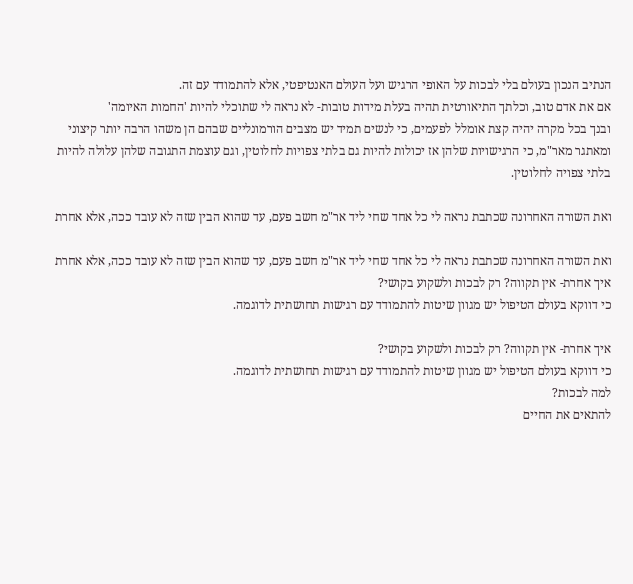הנתיב הנכון בעולם בלי לבכות על האופי הרגיש ועל העולם האנטיפטי, אלא להתמודד עם זה.
אם את אדם טוב, וכלתך התיאורטית תהיה בעלת מידות טובות- לא נראה לי שתוכלי להיות 'החמות האיומה'
ובנך בכל מקרה יהיה קצת אומלל לפעמים, כי לנשים תמיד יש מצבים הורמונליים שבהם הן משהו הרבה יותר קיצוני ומאתגר מאר"מ, כי הרגישויות שלהן אז יכולות להיות גם בלתי צפויות לחלוטין, וגם עוצמת התגובה שלהן עלולה להיות בלתי צפויה לחלוטין.

ואת השורה האחרונה שכתבת נראה לי כל אחד שחי ליד אר"מ חשב פעם, עד שהוא הבין שזה לא עובד ככה, אלא אחרת

ואת השורה האחרונה שכתבת נראה לי כל אחד שחי ליד אר"מ חשב פעם, עד שהוא הבין שזה לא עובד ככה, אלא אחרת
איך אחרת- אין תקווה? רק לבכות ולשקוע בקושי?
כי דווקא בעולם הטיפול יש מגוון שיטות להתמודד עם רגישות תחושתית לדוגמה.

איך אחרת- אין תקווה? רק לבכות ולשקוע בקושי?
כי דווקא בעולם הטיפול יש מגוון שיטות להתמודד עם רגישות תחושתית לדוגמה.
למה לבכות?
להתאים את החיים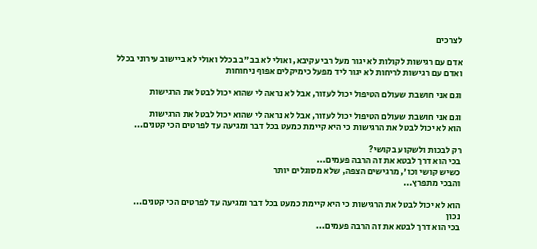לצרכים

אדם עם רגישות לקולות לא יגור מעל רבי עקיבא, ואולי לא בב"ב בכלל ואולי לא ביישוב עירוני בכלל
ואדם עם רגישות לריחות לא יגור ליד מפעל כימיקלים אפוף ניחוחות

וגם אני חושבת שעולם הטיפול יכול לעזור, אבל לא נראה לי שהוא יכול לבטל את הרגישות

וגם אני חושבת שעולם הטיפול יכול לעזור, אבל לא נראה לי שהוא יכול לבטל את הרגישות
הוא לא יכול לבטל את הרגישות כי היא קיימת כמעט בכל דבר ומגיעה עד לפרטים הכי קטנים...

רק לבכות ולשקוע בקושי?
בכי הוא דרך לבטא את זה הרבה פעמים...
כשיש קושי וכו', מרגישים הצפה, שלא מסוגלים יותר
והבכי מתפרץ...

הוא לא יכול לבטל את הרגישות כי היא קיימת כמעט בכל דבר ומגיעה עד לפרטים הכי קטנים...
נכון
בכי הוא דרך לבטא את זה הרבה פעמים...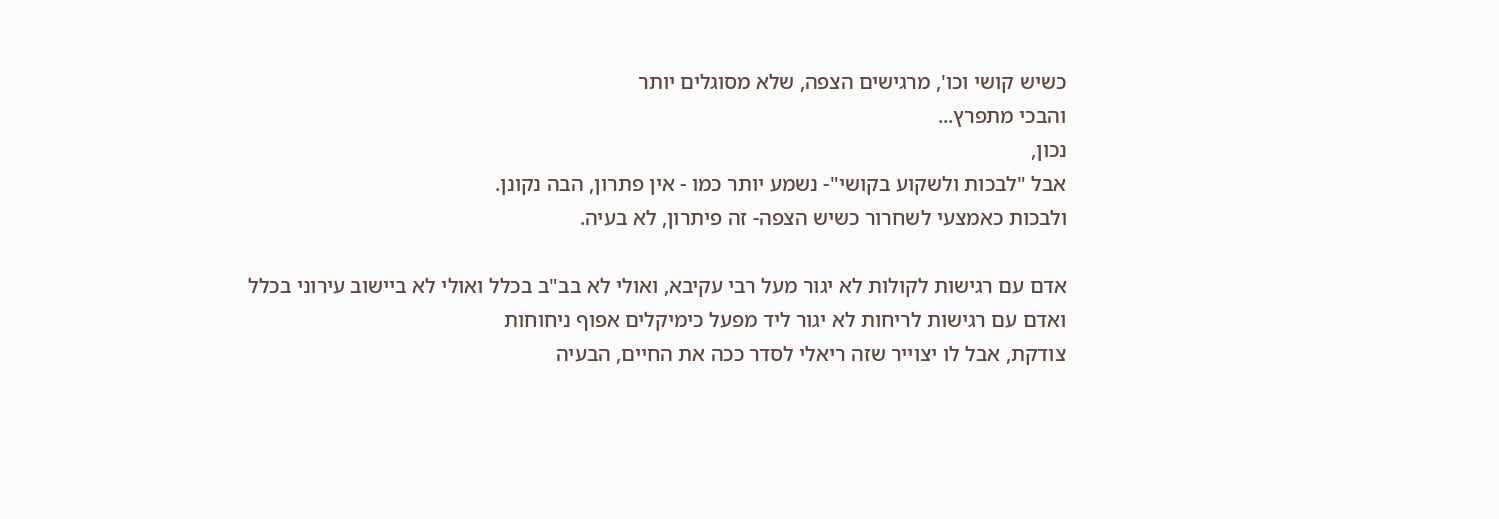כשיש קושי וכו', מרגישים הצפה, שלא מסוגלים יותר
והבכי מתפרץ...
נכון,
אבל "לבכות ולשקוע בקושי"- נשמע יותר כמו - אין פתרון, הבה נקונן.
ולבכות כאמצעי לשחרור כשיש הצפה- זה פיתרון, לא בעיה.

אדם עם רגישות לקולות לא יגור מעל רבי עקיבא, ואולי לא בב"ב בכלל ואולי לא ביישוב עירוני בכלל
ואדם עם רגישות לריחות לא יגור ליד מפעל כימיקלים אפוף ניחוחות
צודקת, אבל לו יצוייר שזה ריאלי לסדר ככה את החיים, הבעיה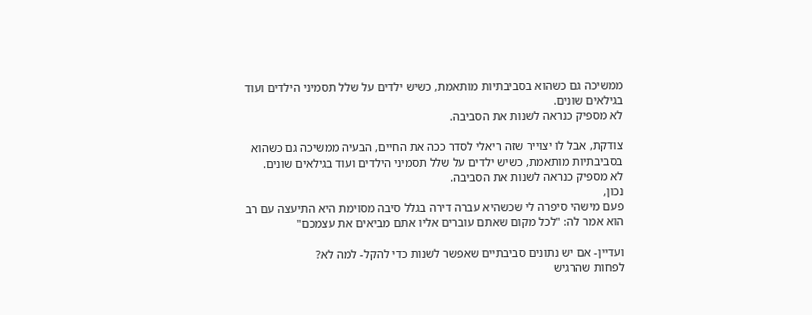ממשיכה גם כשהוא בסביבתיות מותאמת, כשיש ילדים על שלל תסמיני הילדים ועוד בגילאים שונים.
לא מספיק כנראה לשנות את הסביבה.

צודקת, אבל לו יצוייר שזה ריאלי לסדר ככה את החיים, הבעיה ממשיכה גם כשהוא בסביבתיות מותאמת, כשיש ילדים על שלל תסמיני הילדים ועוד בגילאים שונים.
לא מספיק כנראה לשנות את הסביבה.
נכון,
פעם מישהי סיפרה לי שכשהיא עברה דירה בגלל סיבה מסוימת היא התיעצה עם רב
הוא אמר לה: "לכל מקום שאתם עוברים אליו אתם מביאים את עצמכם"

ועדיין- אם יש נתונים סביבתיים שאפשר לשנות כדי להקל- למה לא?
לפחות שהרגיש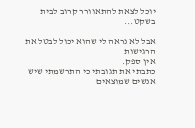יוכל לצאת להתאוורר קרוב לבית בשקט...

אבל לא נראה לי שהוא יכול לבטל את הרגישות
אין ספק.
כתבתי את תגובתי כי התרשמתי שיש אנשים שמוצאים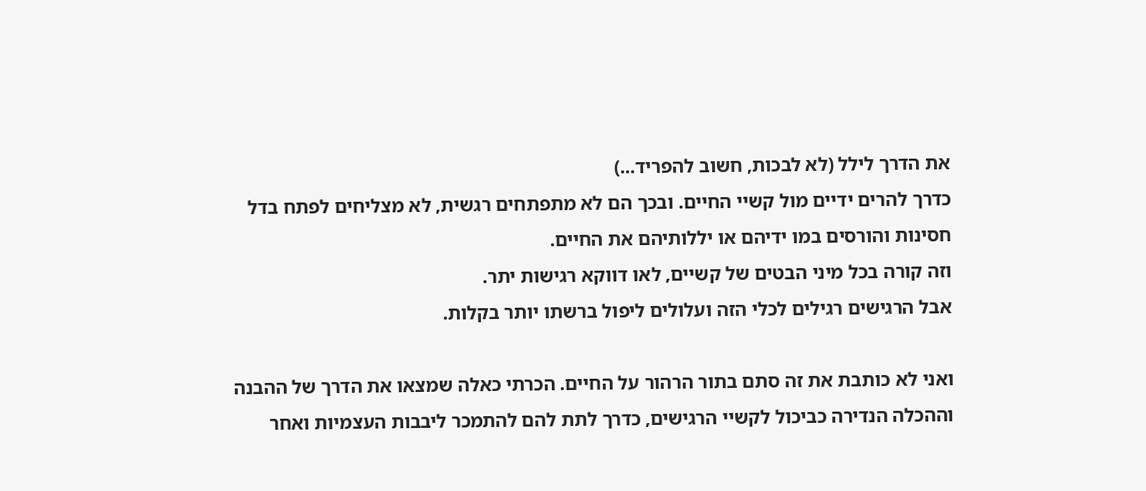את הדרך לילל (לא לבכות, חשוב להפריד...)
כדרך להרים ידיים מול קשיי החיים. ובכך הם לא מתפתחים רגשית, לא מצליחים לפתח בדל חסינות והורסים במו ידיהם או יללותיהם את החיים.
וזה קורה בכל מיני הבטים של קשיים, לאו דווקא רגישות יתר.
אבל הרגישים רגילים לכלי הזה ועלולים ליפול ברשתו יותר בקלות.

ואני לא כותבת את זה סתם בתור הרהור על החיים. הכרתי כאלה שמצאו את הדרך של ההבנה וההכלה הנדירה כביכול לקשיי הרגישים, כדרך לתת להם להתמכר ליבבות העצמיות ואחר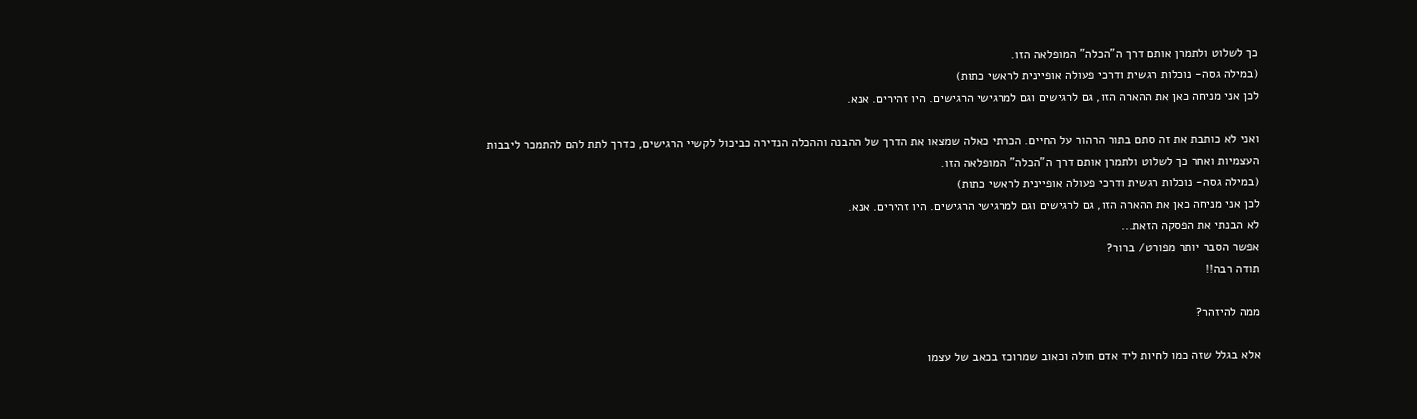כך לשלוט ולתמרן אותם דרך ה"הכלה" המופלאה הזו.
(במילה גסה- נוכלות רגשית ודרכי פעולה אופיינית לראשי כתות)
לכן אני מניחה כאן את ההארה הזו, גם לרגישים וגם למרגישי הרגישים. היו זהירים. אנא.

ואני לא כותבת את זה סתם בתור הרהור על החיים. הכרתי כאלה שמצאו את הדרך של ההבנה וההכלה הנדירה כביכול לקשיי הרגישים, כדרך לתת להם להתמכר ליבבות העצמיות ואחר כך לשלוט ולתמרן אותם דרך ה"הכלה" המופלאה הזו.
(במילה גסה- נוכלות רגשית ודרכי פעולה אופיינית לראשי כתות)
לכן אני מניחה כאן את ההארה הזו, גם לרגישים וגם למרגישי הרגישים. היו זהירים. אנא.
לא הבנתי את הפסקה הזאת...
אפשר הסבר יותר מפורט/ ברור?
תודה רבה!!

ממה להיזהר?

אלא בגלל שזה כמו לחיות ליד אדם חולה וכאוב שמרוכז בכאב של עצמו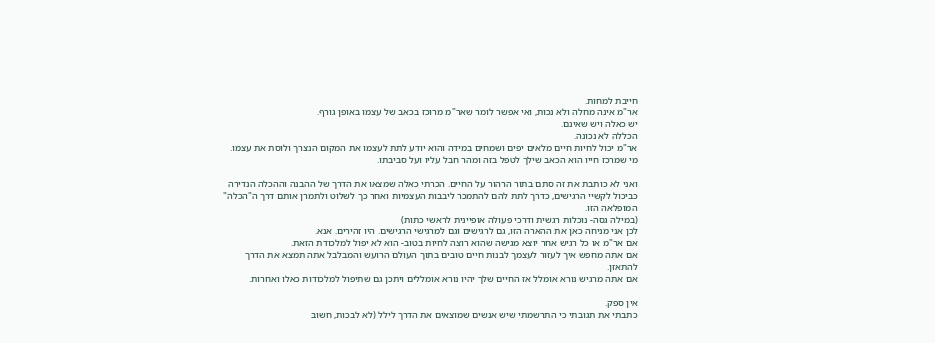חייבת למחות.
אר"מ אינה מחלה ולא נכות, ואי אפשר לומר שאר"מ מרוכז בכאב של עצמו באופן גורף.
יש כאלה ויש שאינם.
הכללה לא נכונה.
אר"מ יכול לחיות חיים מלאים יפים ושמחים במידה והוא יודע לתת לעצמו את המקום הנצרך ולוסת את עצמו.
מי שמרכז חייו הוא הכאב שילך לטפל בזה ומהר חבל עליו ועל סביבתו.

ואני לא כותבת את זה סתם בתור הרהור על החיים. הכרתי כאלה שמצאו את הדרך של ההבנה וההכלה הנדירה כביכול לקשיי הרגישים, כדרך לתת להם להתמכר ליבבות העצמיות ואחר כך לשלוט ולתמרן אותם דרך ה"הכלה" המופלאה הזו.
(במילה גסה- נוכלות רגשית ודרכי פעולה אופיינית לראשי כתות)
לכן אני מניחה כאן את ההארה הזו, גם לרגישים וגם למרגישי הרגישים. היו זהירים. אנא.
אם אר"מ או כל רגיש אחר יוצא מגישה שהוא רוצה לחיות בטוב- הוא לא יפול למלכודת הזאת.
אם אתה מחפש איך לעזור לעצמך לבנות חיים טובים בתוך העולם הרועש והמבלבל אתה תמצא את הדרך להתאזן.
אם אתה מרגיש נורא אומלל אז החיים שלך יהיו נורא אומללים ויתכן גם שתיפול למלכודות כאלו ואחרות.

אין ספק.
כתבתי את תגובתי כי התרשמתי שיש אנשים שמוצאים את הדרך לילל (לא לבכות, חשוב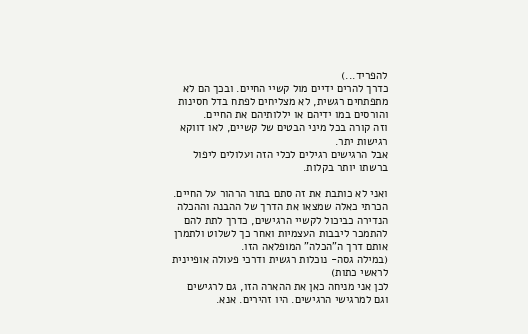להפריד...)
כדרך להרים ידיים מול קשיי החיים. ובכך הם לא מתפתחים רגשית, לא מצליחים לפתח בדל חסינות והורסים במו ידיהם או יללותיהם את החיים.
וזה קורה בכל מיני הבטים של קשיים, לאו דווקא רגישות יתר.
אבל הרגישים רגילים לכלי הזה ועלולים ליפול ברשתו יותר בקלות.

ואני לא כותבת את זה סתם בתור הרהור על החיים. הכרתי כאלה שמצאו את הדרך של ההבנה וההכלה הנדירה כביכול לקשיי הרגישים, כדרך לתת להם להתמכר ליבבות העצמיות ואחר כך לשלוט ולתמרן אותם דרך ה"הכלה" המופלאה הזו.
(במילה גסה- נוכלות רגשית ודרכי פעולה אופיינית לראשי כתות)
לכן אני מניחה כאן את ההארה הזו, גם לרגישים וגם למרגישי הרגישים. היו זהירים. אנא.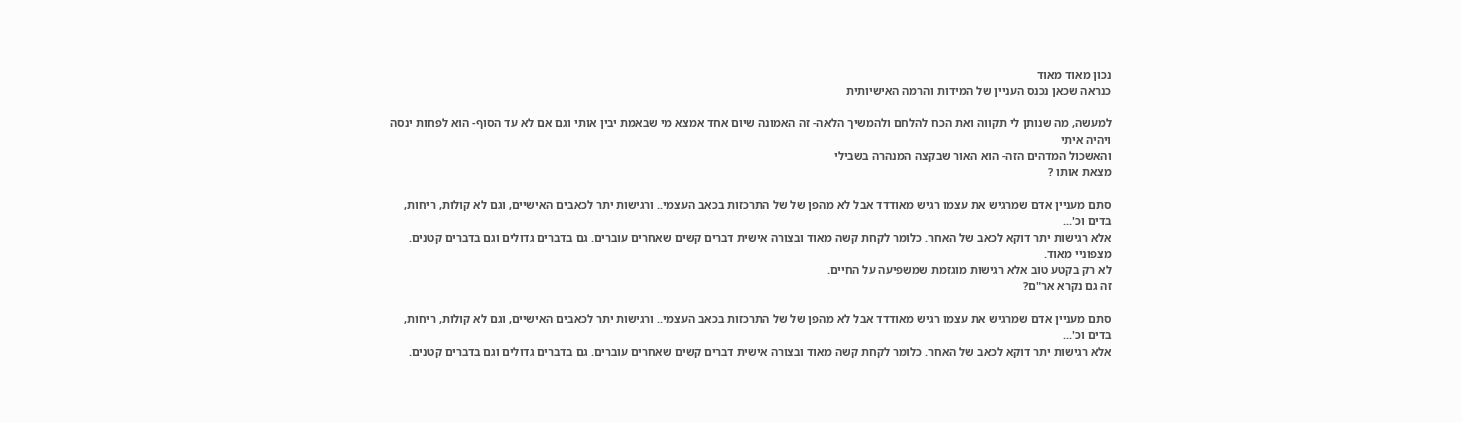נכון מאוד מאוד
כנראה שכאן נכנס העניין של המידות והרמה האישיותית

למעשה, מה שנותן לי תקווה ואת הכח להלחם ולהמשיך הלאה- זה האמונה שיום אחד אמצא מי שבאמת יבין אותי וגם אם לא עד הסוף- הוא לפחות ינסה ויהיה איתי
והאשכול המדהים הזה- הוא האור שבקצה המנהרה בשבילי
מצאת אותו ?

סתם מעניין אדם שמרגיש את עצמו רגיש מאודדד אבל לא מהפן של של התרכזות בכאב העצמי.. ורגישות יתר לכאבים האישיים, וגם לא קולות, ריחות, בדים וכ'...
אלא רגישות יתר דוקא לכאב של האחר. כלומר לקחת קשה מאוד ובצורה אישית דברים קשים שאחרים עוברים. גם בדברים גדולים וגם בדברים קטנים. מצפוניי מאוד.
לא רק בקטע טוב אלא רגישות מוגזמת שמשפיעה על החיים.
זה גם נקרא אר"ם?

סתם מעניין אדם שמרגיש את עצמו רגיש מאודדד אבל לא מהפן של של התרכזות בכאב העצמי.. ורגישות יתר לכאבים האישיים, וגם לא קולות, ריחות, בדים וכ'...
אלא רגישות יתר דוקא לכאב של האחר. כלומר לקחת קשה מאוד ובצורה אישית דברים קשים שאחרים עוברים. גם בדברים גדולים וגם בדברים קטנים.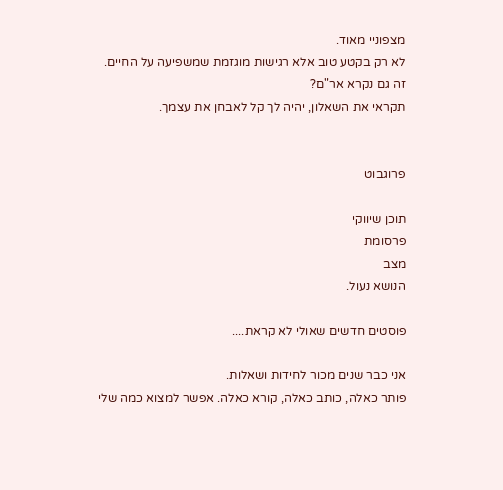מצפוניי מאוד.
לא רק בקטע טוב אלא רגישות מוגזמת שמשפיעה על החיים.
זה גם נקרא אר"ם?
תקראי את השאלון, יהיה לך קל לאבחן את עצמך.


פרוגבוט

תוכן שיווקי
פרסומת
מצב
הנושא נעול.

פוסטים חדשים שאולי לא קראת....

אני כבר שנים מכור לחידות ושאלות.
פותר כאלה, כותב כאלה, קורא כאלה. אפשר למצוא כמה שלי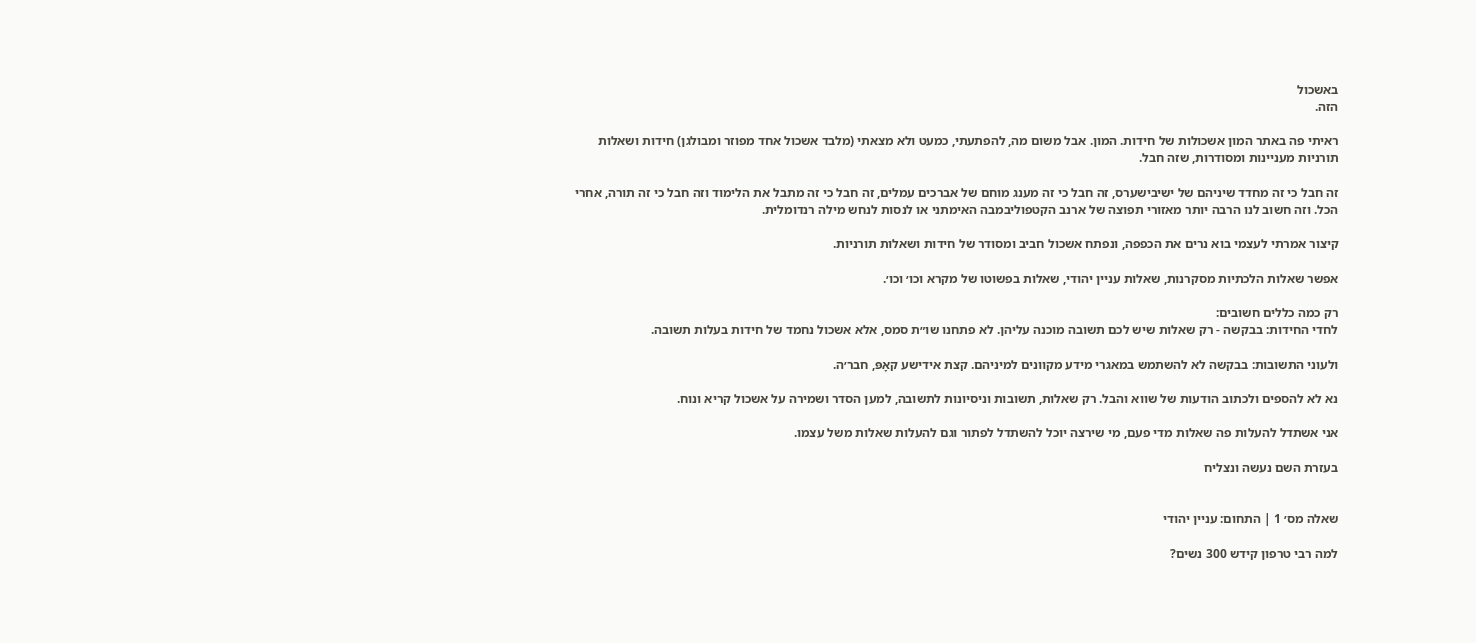באשכול
הזה.

ראיתי פה באתר המון אשכולות של חידות. המון. אבל משום מה, להפתעתי, כמעט ולא מצאתי (מלבד אשכול אחד מפוזר ומבולגן) חידות ושאלות תורניות מעניינות ומסודרות, שזה חבל.

זה חבל כי זה מחדד שיניהם של ישיבישערס, זה חבל כי זה מענג מוחם של אברכים עמלים, זה חבל כי זה מתבל את הלימוד וזה חבל כי זה תורה, אחרי הכל. וזה חשוב לנו הרבה יותר מאזורי תפוצה של ארנב הקטפוליבמבה האימתני או לנסות לנחש מילה רנדומלית.

קיצור אמרתי לעצמי בוא נרים את הכפפה, ונפתח אשכול חביב ומסודר של חידות ושאלות תורניות.

אפשר שאלות הלכתיות מסקרנות, שאלות עניין יהודי, שאלות בפשוטו של מקרא וכו׳ וכו׳.

רק כמה כללים חשובים:
לחדי החידות: בבקשה - רק שאלות שיש לכם תשובה מוכנה עליהן. לא פתחנו שו״ת סמס, אלא אשכול נחמד של חידות בעלות תשובה.

ולעוני התשובות: בבקשה לא להשתמש במאגרי מידע מקוונים למיניהם. קצת אידישע קאָפּ, חבר׳ה.

נא לא להספים ולכתוב הודעות של שווא והבל. רק שאלות, תשובות וניסיונות לתשובה, למען הסדר ושמירה על אשכול קריא ונוח.

אני אשתדל להעלות פה שאלות מדי פעם, מי שירצה יוכל להשתדל לפתור וגם להעלות שאלות משל עצמו.

בעזרת השם נעשה ונצליח


שאלה מס׳ 1 | התחום: עניין יהודי

למה רבי טרפון קידש 300 נשים?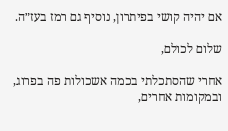אם יהיה קושי בפיתרון, נוסיף גם רמז בעז״ה.

שלום לכולם,

אחרי שהסתכלתי בכמה אשכולות פה בפרוג, ובמקומות אחרים,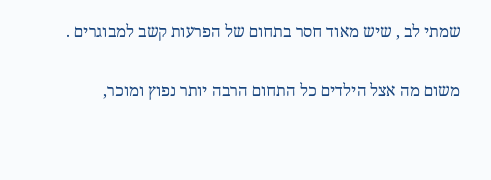שמתי לב , שיש מאוד חסר בתחום של הפרעות קשב למבוגרים .

משום מה אצל הילדים כל התחום הרבה יותר נפוץ ומוכר,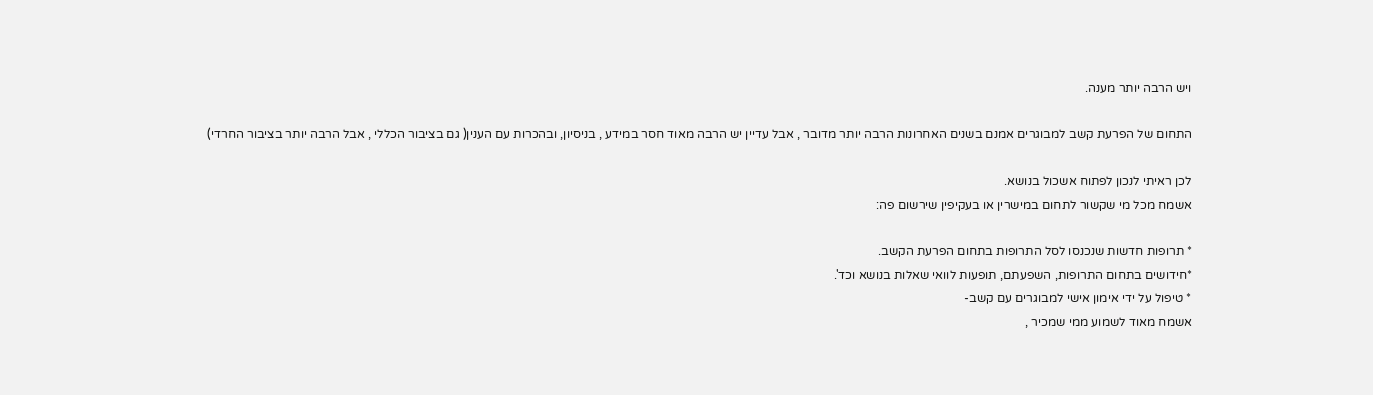ויש הרבה יותר מענה.

התחום של הפרעת קשב למבוגרים אמנם בשנים האחרונות הרבה יותר מדובר , אבל עדיין יש הרבה מאוד חסר במידע , בניסיון, ובהכרות עם הענין( גם בציבור הכללי , אבל הרבה יותר בציבור החרדי)

לכן ראיתי לנכון לפתוח אשכול בנושא.
אשמח מכל מי שקשור לתחום במישרין או בעקיפין שירשום פה:

* תרופות חדשות שנכנסו לסל התרופות בתחום הפרעת הקשב.
*חידושים בתחום התרופות, השפעתם, תופעות לוואי שאלות בנושא וכד'.
* טיפול על ידי אימון אישי למבוגרים עם קשב-
אשמח מאוד לשמוע ממי שמכיר ,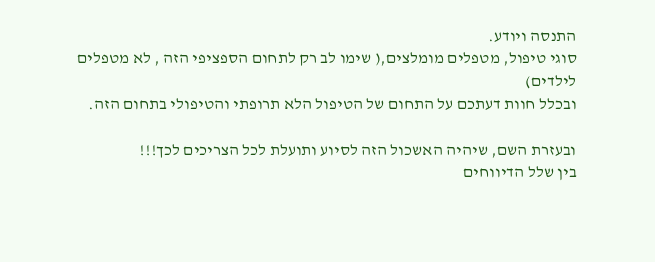התנסה ויודע.
סוגי טיפול, מטפלים מומלצים,( שימו לב רק לתחום הספציפי הזה , לא מטפלים לילדים)
ובכלל חוות דעתכם על התחום של הטיפול הלא תרופתי והטיפולי בתחום הזה.

ובעזרת השם, שיהיה האשכול הזה לסיוע ותועלת לכל הצריכים לכך!!!
בין שלל הדיווחים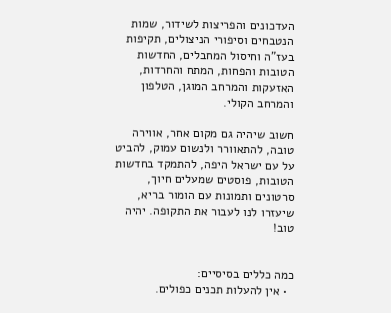העדכונים והפריצות לשידור, שמות הנטבחים וסיפורי הניצולים, תקיפות בעז"ה וחיסול המחבלים, החדשות הטובות והפחות, המתח והחרדות, האזעקות והמרחב המוגן, הטלפון והמרחב הקולי.

חשוב שיהיה גם מקום אחר, אווירה טובה, להתאוורר ולנשום עמוק, להביט על עם ישראל היפה, להתמקד בחדשות הטובות, פוסטים שמעלים חיוך, סרטונים ותמונות עם הומור בריא, שיעזרו לנו לעבור את התקופה. יהיה טוב!


כמה כללים בסיסיים:
  • אין להעלות תכנים כפולים.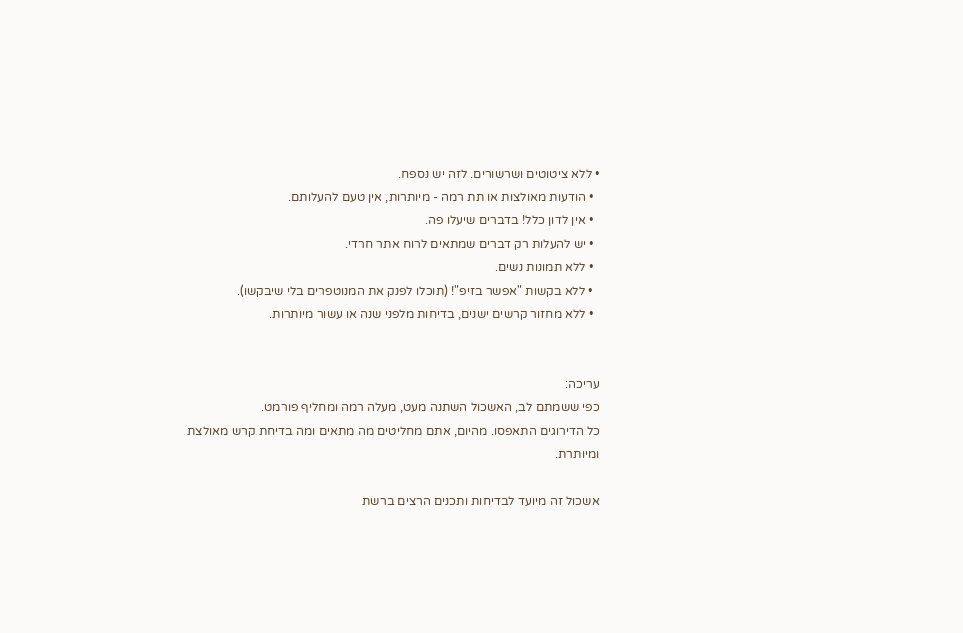• ללא ציטוטים ושרשורים. לזה יש נספח.
  • הודעות מאולצות או תת רמה - מיותרות, אין טעם להעלותם.
  • אין לדון כלל! בדברים שיעלו פה.
  • יש להעלות רק דברים שמתאים לרוח אתר חרדי.
  • ללא תמונות נשים.
  • ללא בקשות "אפשר בזיפ"! (תוכלו לפנק את המנוטפרים בלי שיבקשו).
  • ללא מחזור קרשים ישנים, בדיחות מלפני שנה או עשור מיותרות.


עריכה:
כפי ששמתם לב, האשכול השתנה מעט, מעלה רמה ומחליף פורמט.
כל הדירוגים התאפסו. מהיום, אתם מחליטים מה מתאים ומה בדיחת קרש מאולצת ומיותרת.

אשכול זה מיועד לבדיחות ותכנים הרצים ברשת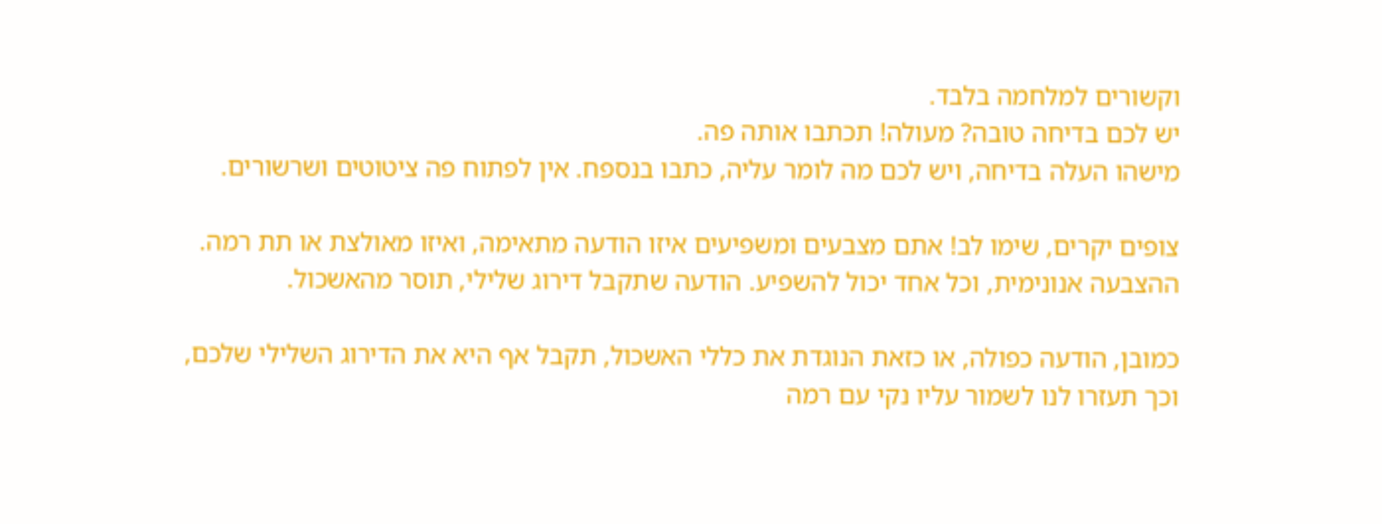וקשורים למלחמה בלבד.
יש לכם בדיחה טובה? מעולה! תכתבו אותה פה.
מישהו העלה בדיחה, ויש לכם מה לומר עליה, כתבו בנספח. אין לפתוח פה ציטוטים ושרשורים.

צופים יקרים, שימו לב! אתם מצבעים ומשפיעים איזו הודעה מתאימה, ואיזו מאולצת או תת רמה.
ההצבעה אנונימית, וכל אחד יכול להשפיע. הודעה שתקבל דירוג שלילי, תוסר מהאשכול.

כמובן, הודעה כפולה, או כזאת הנוגדת את כללי האשכול, תקבל אף היא את הדירוג השלילי שלכם,
וכך תעזרו לנו לשמור עליו נקי עם רמה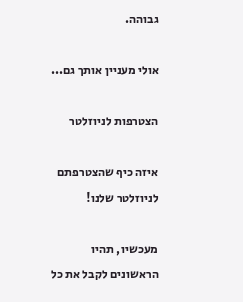גבוהה.

אולי מעניין אותך גם...

הצטרפות לניוזלטר

איזה כיף שהצטרפתם לניוזלטר שלנו!

מעכשיו, תהיו הראשונים לקבל את כל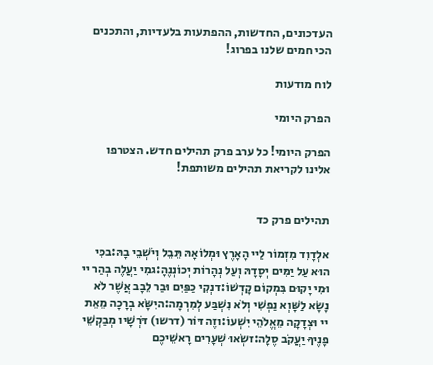העדכונים, החדשות, ההפתעות בלעדיות, והתכנים הכי חמים שלנו בפרוג!

לוח מודעות

הפרק היומי

הפרק היומי! כל ערב פרק תהילים חדש. הצטרפו אלינו לקריאת תהילים משותפת!


תהילים פרק כד

אלְדָוִד מִזְמוֹר לַיי הָאָרֶץ וּמְלוֹאָהּ תֵּבֵל וְיֹשְׁבֵי בָהּ:בכִּי הוּא עַל יַמִּים יְסָדָהּ וְעַל נְהָרוֹת יְכוֹנְנֶהָ:גמִי יַעֲלֶה בְהַר יי וּמִי יָקוּם בִּמְקוֹם קָדְשׁוֹ:דנְקִי כַפַּיִם וּבַר לֵבָב אֲשֶׁר לֹא נָשָׂא לַשָּׁוְא נַפְשִׁי וְלֹא נִשְׁבַּע לְמִרְמָה:היִשָּׂא בְרָכָה מֵאֵת יי וּצְדָקָה מֵאֱלֹהֵי יִשְׁעוֹ:וזֶה דּוֹר (דרשו) דֹּרְשָׁיו מְבַקְשֵׁי פָנֶיךָ יַעֲקֹב סֶלָה:זשְׂאוּ שְׁעָרִים רָאשֵׁיכֶם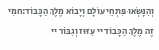וְהִנָּשְׂאוּ פִּתְחֵי עוֹלָם וְיָבוֹא מֶלֶךְ הַכָּבוֹד:חמִי זֶה מֶלֶךְ הַכָּבוֹד יי עִזּוּז וְגִבּוֹר יי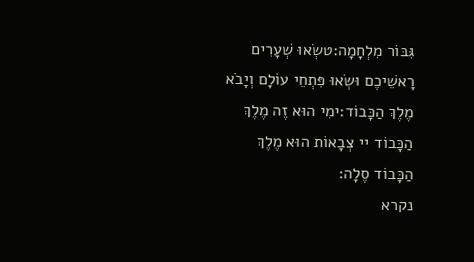גִּבּוֹר מִלְחָמָה:טשְׂאוּ שְׁעָרִים רָאשֵׁיכֶם וּשְׂאוּ פִּתְחֵי עוֹלָם וְיָבֹא מֶלֶךְ הַכָּבוֹד:ימִי הוּא זֶה מֶלֶךְ הַכָּבוֹד יי צְבָאוֹת הוּא מֶלֶךְ הַכָּבוֹד סֶלָה:
נקרא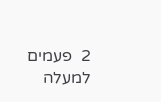2  פעמים
למעלה